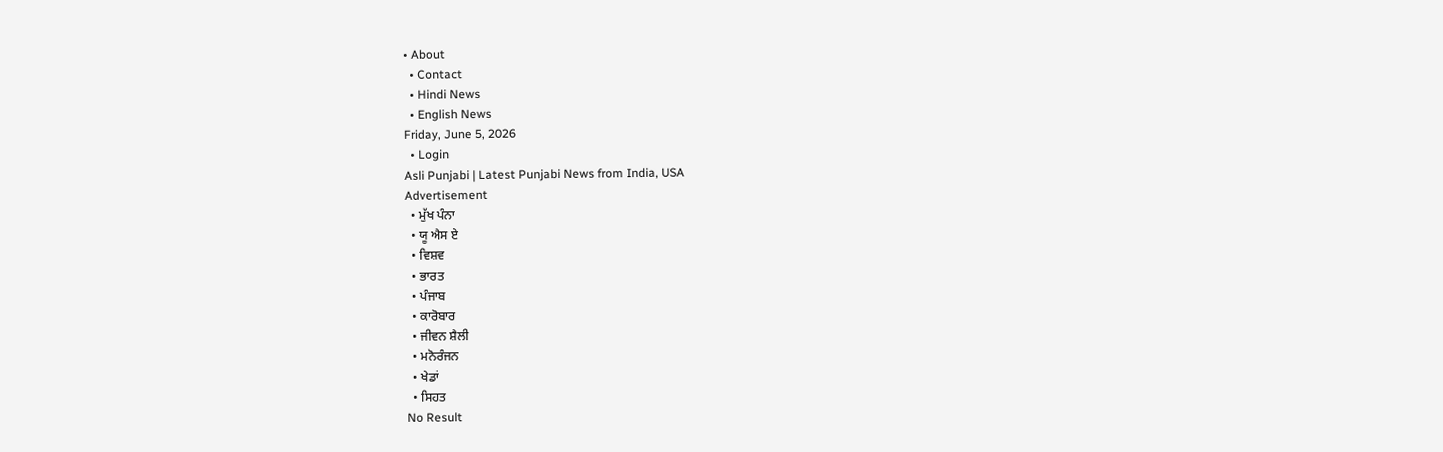• About
  • Contact
  • Hindi News
  • English News
Friday, June 5, 2026
  • Login
Asli Punjabi | Latest Punjabi News from India, USA
Advertisement
  • ਮੁੱਖ ਪੰਨਾ
  • ਯੂ ਐਸ ਏ
  • ਵਿਸ਼ਵ
  • ਭਾਰਤ
  • ਪੰਜਾਬ
  • ਕਾਰੋਬਾਰ
  • ਜੀਵਨ ਸ਼ੈਲੀ
  • ਮਨੋਰੰਜਨ
  • ਖੇਡਾਂ
  • ਸਿਹਤ
No Result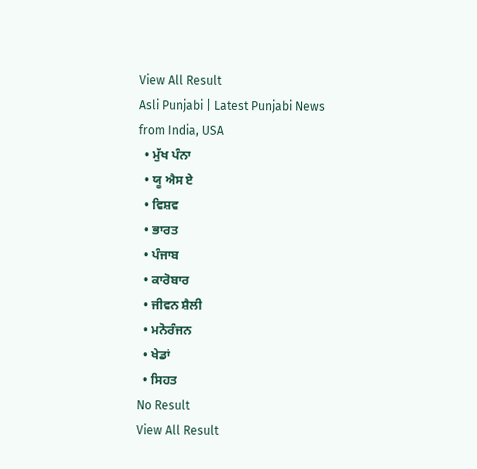View All Result
Asli Punjabi | Latest Punjabi News from India, USA
  • ਮੁੱਖ ਪੰਨਾ
  • ਯੂ ਐਸ ਏ
  • ਵਿਸ਼ਵ
  • ਭਾਰਤ
  • ਪੰਜਾਬ
  • ਕਾਰੋਬਾਰ
  • ਜੀਵਨ ਸ਼ੈਲੀ
  • ਮਨੋਰੰਜਨ
  • ਖੇਡਾਂ
  • ਸਿਹਤ
No Result
View All Result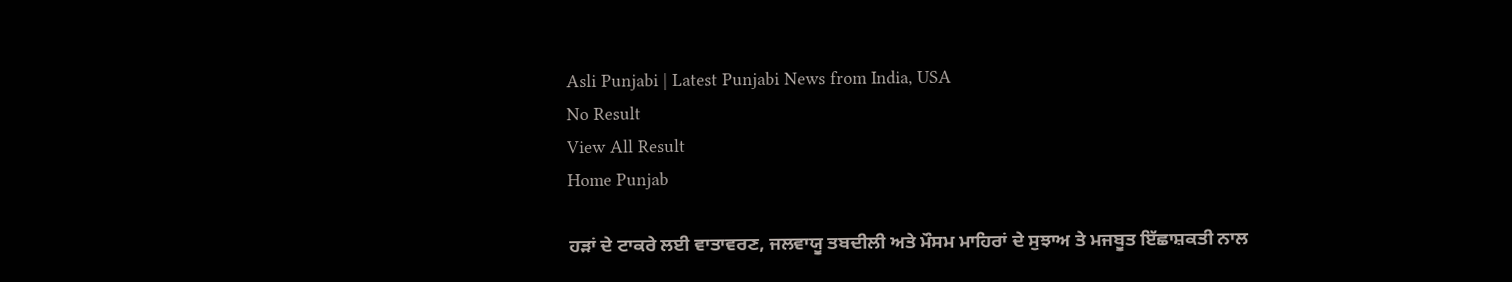Asli Punjabi | Latest Punjabi News from India, USA
No Result
View All Result
Home Punjab

ਹੜਾਂ ਦੇ ਟਾਕਰੇ ਲਈ ਵਾਤਾਵਰਣ, ਜਲਵਾਯੂ ਤਬਦੀਲੀ ਅਤੇ ਮੌਸਮ ਮਾਹਿਰਾਂ ਦੇ ਸੁਝਾਅ ਤੇ ਮਜਬੂਤ ਇੱਛਾਸ਼ਕਤੀ ਨਾਲ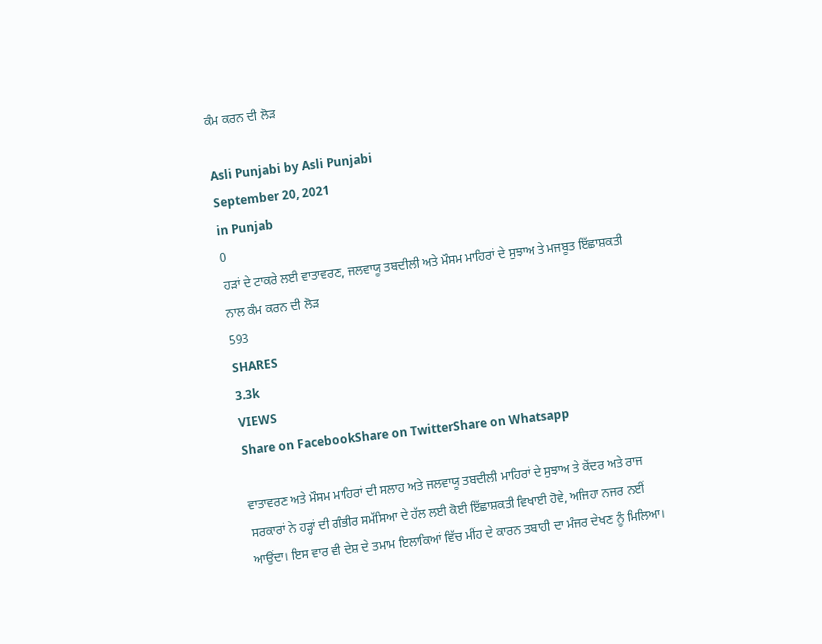ਕੰਮ ਕਰਨ ਦੀ ਲੋੜ

Asli Punjabi by Asli Punjabi
September 20, 2021
in Punjab
0
ਹੜਾਂ ਦੇ ਟਾਕਰੇ ਲਈ ਵਾਤਾਵਰਣ, ਜਲਵਾਯੂ ਤਬਦੀਲੀ ਅਤੇ ਮੌਸਮ ਮਾਹਿਰਾਂ ਦੇ ਸੁਝਾਅ ਤੇ ਮਜਬੂਤ ਇੱਛਾਸ਼ਕਤੀ ਨਾਲ ਕੰਮ ਕਰਨ ਦੀ ਲੋੜ
593
SHARES
3.3k
VIEWS
Share on FacebookShare on TwitterShare on Whatsapp

ਵਾਤਾਵਰਣ ਅਤੇ ਮੌਸਮ ਮਾਹਿਰਾਂ ਦੀ ਸਲਾਹ ਅਤੇ ਜਲਵਾਯੂ ਤਬਦੀਲੀ ਮਾਹਿਰਾਂ ਦੇ ਸੁਝਾਅ ਤੇ ਕੇਂਦਰ ਅਤੇ ਰਾਜ ਸਰਕਾਰਾਂ ਨੇ ਹੜ੍ਹਾਂ ਦੀ ਗੰਭੀਰ ਸਮੱਸਿਆ ਦੇ ਹੱਲ ਲਈ ਕੋਈ ਇੱਛਾਸ਼ਕਤੀ ਵਿਖਾਈ ਹੋਵੇ, ਅਜਿਹਾ ਨਜਰ ਨਈਂ ਆਉਂਦਾ। ਇਸ ਵਾਰ ਵੀ ਦੇਸ਼ ਦੇ ਤਮਾਮ ਇਲਾਕਿਆਂ ਵਿੱਚ ਮੀਂਹ ਦੇ ਕਾਰਨ ਤਬਾਹੀ ਦਾ ਮੰਜਰ ਦੇਖਣ ਨੂੰ ਮਿਲਿਆ।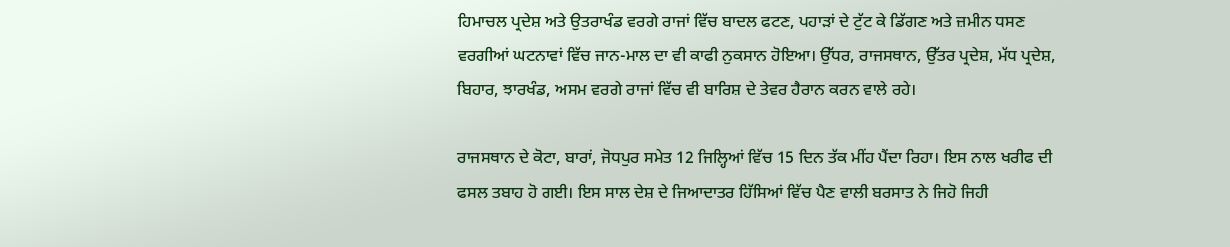ਹਿਮਾਚਲ ਪ੍ਰਦੇਸ਼ ਅਤੇ ਉਤਰਾਖੰਡ ਵਰਗੇ ਰਾਜਾਂ ਵਿੱਚ ਬਾਦਲ ਫਟਣ, ਪਹਾੜਾਂ ਦੇ ਟੁੱਟ ਕੇ ਡਿੱਗਣ ਅਤੇ ਜ਼ਮੀਨ ਧਸਣ ਵਰਗੀਆਂ ਘਟਨਾਵਾਂ ਵਿੱਚ ਜਾਨ-ਮਾਲ ਦਾ ਵੀ ਕਾਫੀ ਨੁਕਸਾਨ ਹੋਇਆ। ਉੱਧਰ, ਰਾਜਸਥਾਨ, ਉੱਤਰ ਪ੍ਰਦੇਸ਼, ਮੱਧ ਪ੍ਰਦੇਸ਼, ਬਿਹਾਰ, ਝਾਰਖੰਡ, ਅਸਮ ਵਰਗੇ ਰਾਜਾਂ ਵਿੱਚ ਵੀ ਬਾਰਿਸ਼ ਦੇ ਤੇਵਰ ਹੈਰਾਨ ਕਰਨ ਵਾਲੇ ਰਹੇ।

ਰਾਜਸਥਾਨ ਦੇ ਕੋਟਾ, ਬਾਰਾਂ, ਜੋਧਪੁਰ ਸਮੇਤ 12 ਜਿਲ੍ਹਿਆਂ ਵਿੱਚ 15 ਦਿਨ ਤੱਕ ਮੀਂਹ ਪੈਂਦਾ ਰਿਹਾ। ਇਸ ਨਾਲ ਖਰੀਫ ਦੀ ਫਸਲ ਤਬਾਹ ਹੋ ਗਈ। ਇਸ ਸਾਲ ਦੇਸ਼ ਦੇ ਜਿਆਦਾਤਰ ਹਿੱਸਿਆਂ ਵਿੱਚ ਪੈਣ ਵਾਲੀ ਬਰਸਾਤ ਨੇ ਜਿਹੋ ਜਿਹੀ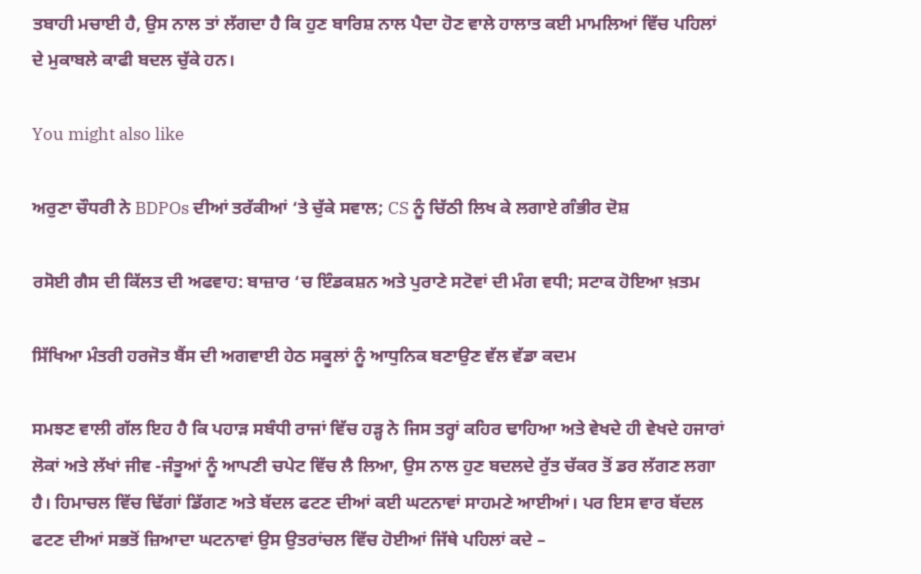ਤਬਾਹੀ ਮਚਾਈ ਹੈ, ਉਸ ਨਾਲ ਤਾਂ ਲੱਗਦਾ ਹੈ ਕਿ ਹੁਣ ਬਾਰਿਸ਼ ਨਾਲ ਪੈਦਾ ਹੋਣ ਵਾਲੇ ਹਾਲਾਤ ਕਈ ਮਾਮਲਿਆਂ ਵਿੱਚ ਪਹਿਲਾਂ ਦੇ ਮੁਕਾਬਲੇ ਕਾਫੀ ਬਦਲ ਚੁੱਕੇ ਹਨ।

You might also like

ਅਰੁਣਾ ਚੌਧਰੀ ਨੇ BDPOs ਦੀਆਂ ਤਰੱਕੀਆਂ ‘ਤੇ ਚੁੱਕੇ ਸਵਾਲ; CS ਨੂੰ ਚਿੱਠੀ ਲਿਖ ਕੇ ਲਗਾਏ ਗੰਭੀਰ ਦੋਸ਼

ਰਸੋਈ ਗੈਸ ਦੀ ਕਿੱਲਤ ਦੀ ਅਫਵਾਹ: ਬਾਜ਼ਾਰ ‘ਚ ਇੰਡਕਸ਼ਨ ਅਤੇ ਪੁਰਾਣੇ ਸਟੋਵਾਂ ਦੀ ਮੰਗ ਵਧੀ; ਸਟਾਕ ਹੋਇਆ ਖ਼ਤਮ

ਸਿੱਖਿਆ ਮੰਤਰੀ ਹਰਜੋਤ ਬੈਂਸ ਦੀ ਅਗਵਾਈ ਹੇਠ ਸਕੂਲਾਂ ਨੂੰ ਆਧੁਨਿਕ ਬਣਾਉਣ ਵੱਲ ਵੱਡਾ ਕਦਮ

ਸਮਝਣ ਵਾਲੀ ਗੱਲ ਇਹ ਹੈ ਕਿ ਪਹਾੜ ਸਬੰਧੀ ਰਾਜਾਂ ਵਿੱਚ ਹੜ੍ਹ ਨੇ ਜਿਸ ਤਰ੍ਹਾਂ ਕਹਿਰ ਢਾਹਿਆ ਅਤੇ ਵੇਖਦੇ ਹੀ ਵੇਖਦੇ ਹਜਾਰਾਂ ਲੋਕਾਂ ਅਤੇ ਲੱਖਾਂ ਜੀਵ -ਜੰਤੂਆਂ ਨੂੰ ਆਪਣੀ ਚਪੇਟ ਵਿੱਚ ਲੈ ਲਿਆ, ਉਸ ਨਾਲ ਹੁਣ ਬਦਲਦੇ ਰੁੱਤ ਚੱਕਰ ਤੋਂ ਡਰ ਲੱਗਣ ਲਗਾ ਹੈ। ਹਿਮਾਚਲ ਵਿੱਚ ਢਿੱਗਾਂ ਡਿੱਗਣ ਅਤੇ ਬੱਦਲ ਫਟਣ ਦੀਆਂ ਕਈ ਘਟਨਾਵਾਂ ਸਾਹਮਣੇ ਆਈਆਂ। ਪਰ ਇਸ ਵਾਰ ਬੱਦਲ ਫਟਣ ਦੀਆਂ ਸਭਤੋਂ ਜ਼ਿਆਦਾ ਘਟਨਾਵਾਂ ਉਸ ਉਤਰਾਂਚਲ ਵਿੱਚ ਹੋਈਆਂ ਜਿੱਥੇ ਪਹਿਲਾਂ ਕਦੇ –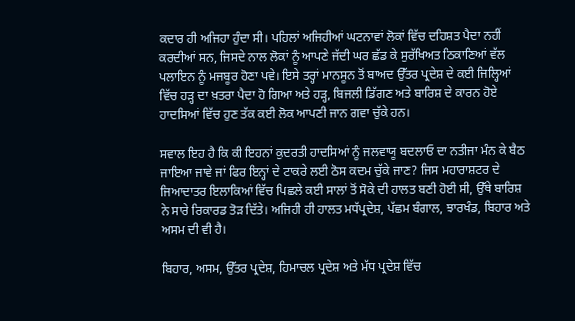ਕਦਾਰ ਹੀ ਅਜਿਹਾ ਹੁੰਦਾ ਸੀ। ਪਹਿਲਾਂ ਅਜਿਹੀਆਂ ਘਟਨਾਵਾਂ ਲੋਕਾਂ ਵਿੱਚ ਦਹਿਸ਼ਤ ਪੈਦਾ ਨਹੀਂ ਕਰਦੀਆਂ ਸਨ, ਜਿਸਦੇ ਨਾਲ ਲੋਕਾਂ ਨੂੰ ਆਪਣੇ ਜੱਦੀ ਘਰ ਛੱਡ ਕੇ ਸੁਰੱਖਿਅਤ ਠਿਕਾਣਿਆਂ ਵੱਲ ਪਲਾਇਨ ਨੂੰ ਮਜਬੂਰ ਹੋਣਾ ਪਵੇ। ਇਸੇ ਤਰ੍ਹਾਂ ਮਾਨਸੂਨ ਤੋਂ ਬਾਅਦ ਉੱਤਰ ਪ੍ਰਦੇਸ਼ ਦੇ ਕਈ ਜਿਲ੍ਹਿਆਂ ਵਿੱਚ ਹੜ੍ਹ ਦਾ ਖ਼ਤਰਾ ਪੈਦਾ ਹੋ ਗਿਆ ਅਤੇ ਹੜ੍ਹ, ਬਿਜਲੀ ਡਿੱਗਣ ਅਤੇ ਬਾਰਿਸ਼ ਦੇ ਕਾਰਨ ਹੋਏ ਹਾਦਸਿਆਂ ਵਿੱਚ ਹੁਣ ਤੱਕ ਕਈ ਲੋਕ ਆਪਣੀ ਜਾਨ ਗਵਾ ਚੁੱਕੇ ਹਨ।

ਸਵਾਲ ਇਹ ਹੈ ਕਿ ਕੀ ਇਹਨਾਂ ਕੁਦਰਤੀ ਹਾਦਸਿਆਂ ਨੂੰ ਜਲਵਾਯੂ ਬਦਲਾਓ ਦਾ ਨਤੀਜਾ ਮੰਨ ਕੇ ਬੈਠ ਜਾਇਆ ਜਾਵੇ ਜਾਂ ਫਿਰ ਇਨ੍ਹਾਂ ਦੇ ਟਾਕਰੇ ਲਈ ਠੋਸ ਕਦਮ ਚੁੱਕੇ ਜਾਣ? ਜਿਸ ਮਹਾਰਾਸ਼ਟਰ ਦੇ ਜਿਆਦਾਤਰ ਇਲਾਕਿਆਂ ਵਿੱਚ ਪਿਛਲੇ ਕਈ ਸਾਲਾਂ ਤੋਂ ਸੋਕੇ ਦੀ ਹਾਲਤ ਬਣੀ ਹੋਈ ਸੀ, ਉੱਥੇ ਬਾਰਿਸ਼ ਨੇ ਸਾਰੇ ਰਿਕਾਰਡ ਤੋੜ ਦਿੱਤੇ। ਅਜਿਹੀ ਹੀ ਹਾਲਤ ਮਧੱਪ੍ਰਦੇਸ਼, ਪੱਛਮ ਬੰਗਾਲ, ਝਾਰਖੰਡ, ਬਿਹਾਰ ਅਤੇ ਅਸਮ ਦੀ ਵੀ ਹੈ।

ਬਿਹਾਰ, ਅਸਮ, ਉੱਤਰ ਪ੍ਰਦੇਸ਼, ਹਿਮਾਚਲ ਪ੍ਰਦੇਸ਼ ਅਤੇ ਮੱਧ ਪ੍ਰਦੇਸ਼ ਵਿੱਚ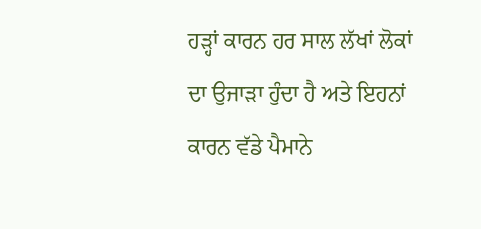ਹੜ੍ਹਾਂ ਕਾਰਨ ਹਰ ਸਾਲ ਲੱਖਾਂ ਲੋਕਾਂ ਦਾ ਉਜਾੜਾ ਹੁੰਦਾ ਹੈ ਅਤੇ ਇਹਨਾਂ ਕਾਰਨ ਵੱਡੇ ਪੈਮਾਨੇ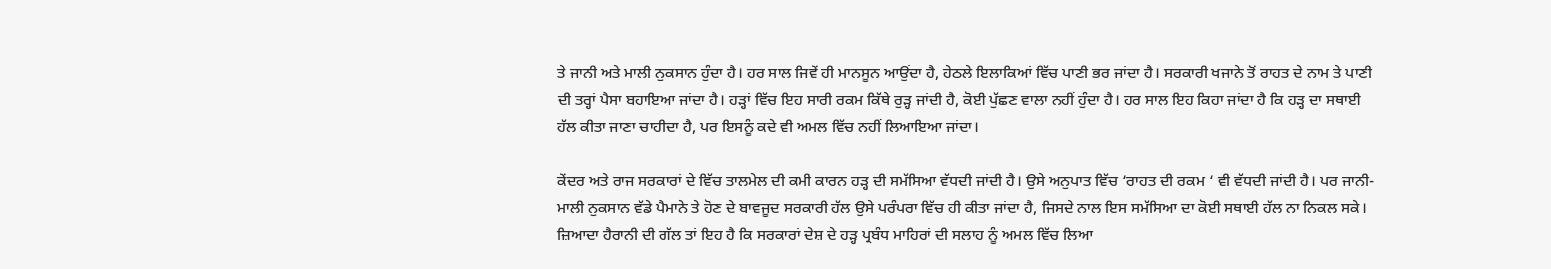ਤੇ ਜਾਨੀ ਅਤੇ ਮਾਲੀ ਨੁਕਸਾਨ ਹੁੰਦਾ ਹੈ। ਹਰ ਸਾਲ ਜਿਵੇਂ ਹੀ ਮਾਨਸੂਨ ਆਉਂਦਾ ਹੈ, ਹੇਠਲੇ ਇਲਾਕਿਆਂ ਵਿੱਚ ਪਾਣੀ ਭਰ ਜਾਂਦਾ ਹੈ। ਸਰਕਾਰੀ ਖਜਾਨੇ ਤੋਂ ਰਾਹਤ ਦੇ ਨਾਮ ਤੇ ਪਾਣੀ ਦੀ ਤਰ੍ਹਾਂ ਪੈਸਾ ਬਹਾਇਆ ਜਾਂਦਾ ਹੈ। ਹੜ੍ਹਾਂ ਵਿੱਚ ਇਹ ਸਾਰੀ ਰਕਮ ਕਿੱਥੇ ਰੁੜ੍ਹ ਜਾਂਦੀ ਹੈ, ਕੋਈ ਪੁੱਛਣ ਵਾਲਾ ਨਹੀਂ ਹੁੰਦਾ ਹੈ। ਹਰ ਸਾਲ ਇਹ ਕਿਹਾ ਜਾਂਦਾ ਹੈ ਕਿ ਹੜ੍ਹ ਦਾ ਸਥਾਈ ਹੱਲ ਕੀਤਾ ਜਾਣਾ ਚਾਹੀਦਾ ਹੈ, ਪਰ ਇਸਨੂੰ ਕਦੇ ਵੀ ਅਮਲ ਵਿੱਚ ਨਹੀਂ ਲਿਆਇਆ ਜਾਂਦਾ।

ਕੇਂਦਰ ਅਤੇ ਰਾਜ ਸਰਕਾਰਾਂ ਦੇ ਵਿੱਚ ਤਾਲਮੇਲ ਦੀ ਕਮੀ ਕਾਰਨ ਹੜ੍ਹ ਦੀ ਸਮੱਸਿਆ ਵੱਧਦੀ ਜਾਂਦੀ ਹੈ। ਉਸੇ ਅਨੁਪਾਤ ਵਿੱਚ ‘ਰਾਹਤ ਦੀ ਰਕਮ ‘ ਵੀ ਵੱਧਦੀ ਜਾਂਦੀ ਹੈ। ਪਰ ਜਾਨੀ-ਮਾਲੀ ਨੁਕਸਾਨ ਵੱਡੇ ਪੈਮਾਨੇ ਤੇ ਹੋਣ ਦੇ ਬਾਵਜੂਦ ਸਰਕਾਰੀ ਹੱਲ ਉਸੇ ਪਰੰਪਰਾ ਵਿੱਚ ਹੀ ਕੀਤਾ ਜਾਂਦਾ ਹੈ, ਜਿਸਦੇ ਨਾਲ ਇਸ ਸਮੱਸਿਆ ਦਾ ਕੋਈ ਸਥਾਈ ਹੱਲ ਨਾ ਨਿਕਲ ਸਕੇ। ਜ਼ਿਆਦਾ ਹੈਰਾਨੀ ਦੀ ਗੱਲ ਤਾਂ ਇਹ ਹੈ ਕਿ ਸਰਕਾਰਾਂ ਦੇਸ਼ ਦੇ ਹੜ੍ਹ ਪ੍ਰਬੰਧ ਮਾਹਿਰਾਂ ਦੀ ਸਲਾਹ ਨੂੰ ਅਮਲ ਵਿੱਚ ਲਿਆ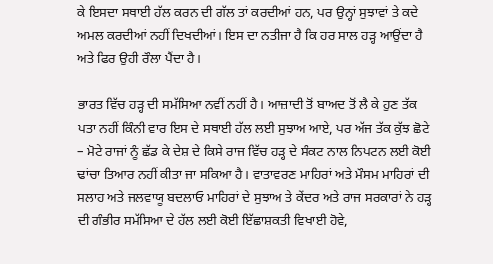ਕੇ ਇਸਦਾ ਸਥਾਈ ਹੱਲ ਕਰਨ ਦੀ ਗੱਲ ਤਾਂ ਕਰਦੀਆਂ ਹਨ, ਪਰ ਉਨ੍ਹਾਂ ਸੁਝਾਵਾਂ ਤੇ ਕਦੇ ਅਮਲ ਕਰਦੀਆਂ ਨਹੀਂ ਦਿਖਦੀਆਂ। ਇਸ ਦਾ ਨਤੀਜਾ ਹੈ ਕਿ ਹਰ ਸਾਲ ਹੜ੍ਹ ਆਉਂਦਾ ਹੈ ਅਤੇ ਫਿਰ ਉਹੀ ਰੌਲਾ ਪੈਂਦਾ ਹੈ।

ਭਾਰਤ ਵਿੱਚ ਹੜ੍ਹ ਦੀ ਸਮੱਸਿਆ ਨਵੀਂ ਨਹੀਂ ਹੈ। ਆਜ਼ਾਦੀ ਤੋਂ ਬਾਅਦ ਤੋਂ ਲੈ ਕੇ ਹੁਣ ਤੱਕ ਪਤਾ ਨਹੀਂ ਕਿੰਨੀ ਵਾਰ ਇਸ ਦੇ ਸਥਾਈ ਹੱਲ ਲਈ ਸੁਝਾਅ ਆਏ, ਪਰ ਅੱਜ ਤੱਕ ਕੁੱਝ ਛੋਟੇ – ਮੋਟੇ ਰਾਜਾਂ ਨੂੰ ਛੱਡ ਕੇ ਦੇਸ਼ ਦੇ ਕਿਸੇ ਰਾਜ ਵਿੱਚ ਹੜ੍ਹ ਦੇ ਸੰਕਟ ਨਾਲ ਨਿਪਟਨ ਲਈ ਕੋਈ ਢਾਂਚਾ ਤਿਆਰ ਨਹੀਂ ਕੀਤਾ ਜਾ ਸਕਿਆ ਹੈ। ਵਾਤਾਵਰਣ ਮਾਹਿਰਾਂ ਅਤੇ ਮੌਸਮ ਮਾਹਿਰਾਂ ਦੀ ਸਲਾਹ ਅਤੇ ਜਲਵਾਯੂ ਬਦਲਾਓ ਮਾਹਿਰਾਂ ਦੇ ਸੁਝਾਅ ਤੇ ਕੇਂਦਰ ਅਤੇ ਰਾਜ ਸਰਕਾਰਾਂ ਨੇ ਹੜ੍ਹ ਦੀ ਗੰਭੀਰ ਸਮੱਸਿਆ ਦੇ ਹੱਲ ਲਈ ਕੋਈ ਇੱਛਾਸ਼ਕਤੀ ਵਿਖਾਈ ਹੋਵੇ,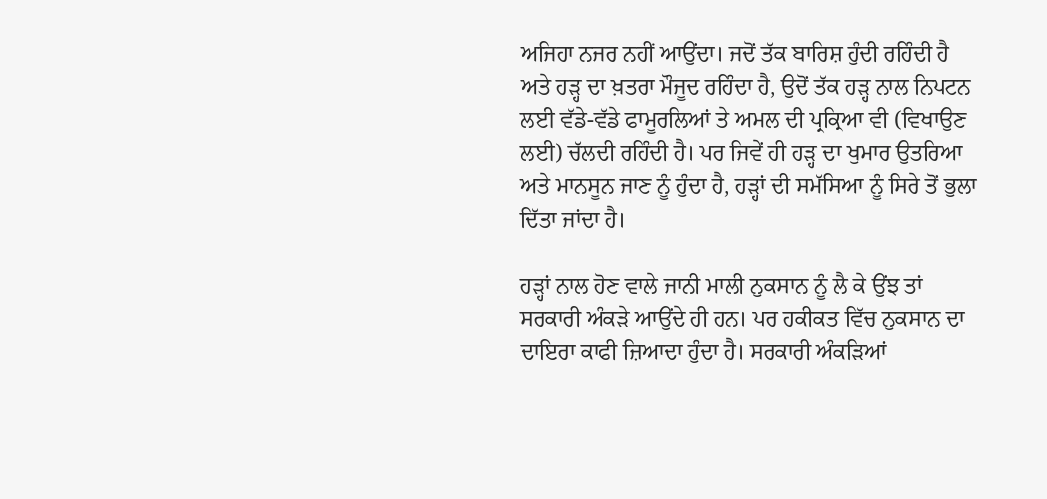ਅਜਿਹਾ ਨਜਰ ਨਹੀਂ ਆਉਂਦਾ। ਜਦੋਂ ਤੱਕ ਬਾਰਿਸ਼ ਹੁੰਦੀ ਰਹਿੰਦੀ ਹੈ ਅਤੇ ਹੜ੍ਹ ਦਾ ਖ਼ਤਰਾ ਮੌਜੂਦ ਰਹਿੰਦਾ ਹੈ, ਉਦੋਂ ਤੱਕ ਹੜ੍ਹ ਨਾਲ ਨਿਪਟਨ ਲਈ ਵੱਡੇ-ਵੱਡੇ ਫਾਮੂਰਲਿਆਂ ਤੇ ਅਮਲ ਦੀ ਪ੍ਰਕ੍ਰਿਆ ਵੀ (ਵਿਖਾਉਣ ਲਈ) ਚੱਲਦੀ ਰਹਿੰਦੀ ਹੈ। ਪਰ ਜਿਵੇਂ ਹੀ ਹੜ੍ਹ ਦਾ ਖੁਮਾਰ ਉਤਰਿਆ ਅਤੇ ਮਾਨਸੂਨ ਜਾਣ ਨੂੰ ਹੁੰਦਾ ਹੈ, ਹੜ੍ਹਾਂ ਦੀ ਸਮੱਸਿਆ ਨੂੰ ਸਿਰੇ ਤੋਂ ਭੁਲਾ ਦਿੱਤਾ ਜਾਂਦਾ ਹੈ।

ਹੜ੍ਹਾਂ ਨਾਲ ਹੋਣ ਵਾਲੇ ਜਾਨੀ ਮਾਲੀ ਨੁਕਸਾਨ ਨੂੰ ਲੈ ਕੇ ਉਂਝ ਤਾਂ ਸਰਕਾਰੀ ਅੰਕੜੇ ਆਉਂਦੇ ਹੀ ਹਨ। ਪਰ ਹਕੀਕਤ ਵਿੱਚ ਨੁਕਸਾਨ ਦਾ ਦਾਇਰਾ ਕਾਫੀ ਜ਼ਿਆਦਾ ਹੁੰਦਾ ਹੈ। ਸਰਕਾਰੀ ਅੰਕੜਿਆਂ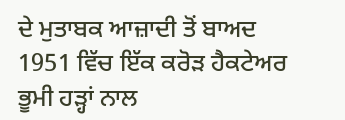ਦੇ ਮੁਤਾਬਕ ਆਜ਼ਾਦੀ ਤੋਂ ਬਾਅਦ 1951 ਵਿੱਚ ਇੱਕ ਕਰੋੜ ਹੈਕਟੇਅਰ ਭੂਮੀ ਹੜ੍ਹਾਂ ਨਾਲ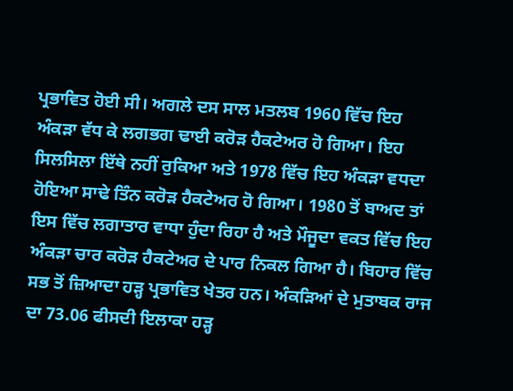ਪ੍ਰਭਾਵਿਤ ਹੋਈ ਸੀ। ਅਗਲੇ ਦਸ ਸਾਲ ਮਤਲਬ 1960 ਵਿੱਚ ਇਹ ਅੰਕੜਾ ਵੱਧ ਕੇ ਲਗਭਗ ਢਾਈ ਕਰੋੜ ਹੈਕਟੇਅਰ ਹੋ ਗਿਆ। ਇਹ ਸਿਲਸਿਲਾ ਇੱਥੇ ਨਹੀਂ ਰੁਕਿਆ ਅਤੇ 1978 ਵਿੱਚ ਇਹ ਅੰਕੜਾ ਵਧਦਾ ਹੋਇਆ ਸਾਢੇ ਤਿੰਨ ਕਰੋੜ ਹੈਕਟੇਅਰ ਹੋ ਗਿਆ। 1980 ਤੋਂ ਬਾਅਦ ਤਾਂ ਇਸ ਵਿੱਚ ਲਗਾਤਾਰ ਵਾਧਾ ਹੁੰਦਾ ਰਿਹਾ ਹੈ ਅਤੇ ਮੌਜੂਦਾ ਵਕਤ ਵਿੱਚ ਇਹ ਅੰਕੜਾ ਚਾਰ ਕਰੋੜ ਹੈਕਟੇਅਰ ਦੇ ਪਾਰ ਨਿਕਲ ਗਿਆ ਹੈ। ਬਿਹਾਰ ਵਿੱਚ ਸਭ ਤੋਂ ਜ਼ਿਆਦਾ ਹੜ੍ਹ ਪ੍ਰਭਾਵਿਤ ਖੇਤਰ ਹਨ। ਅੰਕੜਿਆਂ ਦੇ ਮੁਤਾਬਕ ਰਾਜ ਦਾ 73.06 ਫੀਸਦੀ ਇਲਾਕਾ ਹੜ੍ਹ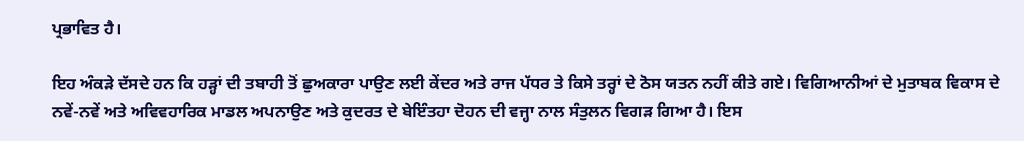ਪ੍ਰਭਾਵਿਤ ਹੈ।

ਇਹ ਅੰਕੜੇ ਦੱਸਦੇ ਹਨ ਕਿ ਹੜ੍ਹਾਂ ਦੀ ਤਬਾਹੀ ਤੋਂ ਛੁਅਕਾਰਾ ਪਾਉਣ ਲਈ ਕੇਂਦਰ ਅਤੇ ਰਾਜ ਪੱਧਰ ਤੇ ਕਿਸੇ ਤਰ੍ਹਾਂ ਦੇ ਠੋਸ ਯਤਨ ਨਹੀਂ ਕੀਤੇ ਗਏ। ਵਿਗਿਆਨੀਆਂ ਦੇ ਮੁਤਾਬਕ ਵਿਕਾਸ ਦੇ ਨਵੇਂ-ਨਵੇਂ ਅਤੇ ਅਵਿਵਹਾਰਿਕ ਮਾਡਲ ਅਪਨਾਉਣ ਅਤੇ ਕੁਦਰਤ ਦੇ ਬੇਇੰਤਹਾ ਦੋਹਨ ਦੀ ਵਜ੍ਹਾ ਨਾਲ ਸੰਤੁਲਨ ਵਿਗੜ ਗਿਆ ਹੈ। ਇਸ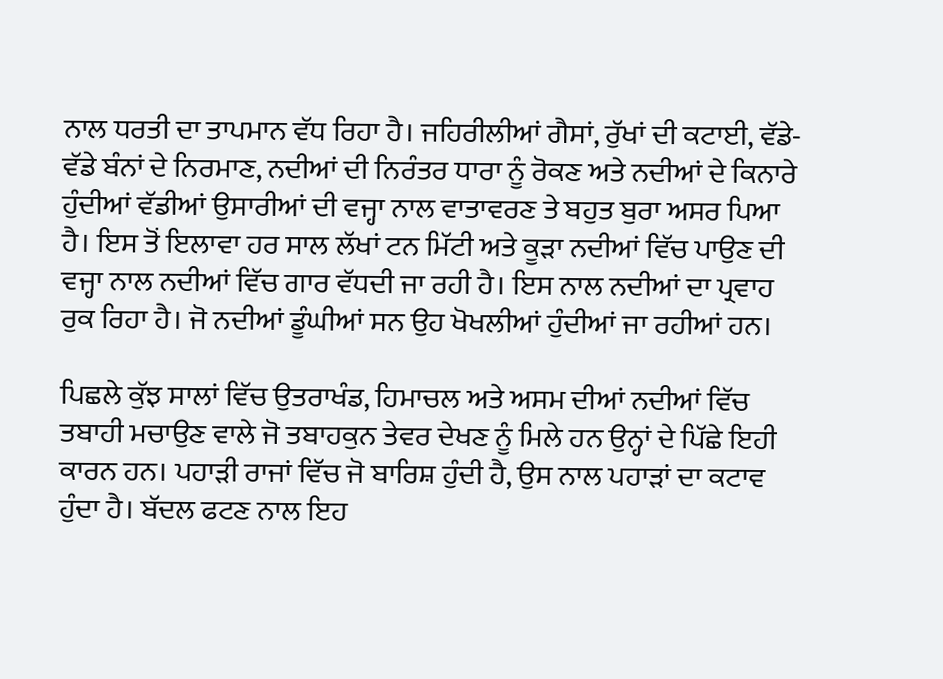ਨਾਲ ਧਰਤੀ ਦਾ ਤਾਪਮਾਨ ਵੱਧ ਰਿਹਾ ਹੈ। ਜਹਿਰੀਲੀਆਂ ਗੈਸਾਂ, ਰੁੱਖਾਂ ਦੀ ਕਟਾਈ, ਵੱਡੇ-ਵੱਡੇ ਬੰਨਾਂ ਦੇ ਨਿਰਮਾਣ, ਨਦੀਆਂ ਦੀ ਨਿਰੰਤਰ ਧਾਰਾ ਨੂੰ ਰੋਕਣ ਅਤੇ ਨਦੀਆਂ ਦੇ ਕਿਨਾਰੇ ਹੁੰਦੀਆਂ ਵੱਡੀਆਂ ਉਸਾਰੀਆਂ ਦੀ ਵਜ੍ਹਾ ਨਾਲ ਵਾਤਾਵਰਣ ਤੇ ਬਹੁਤ ਬੁਰਾ ਅਸਰ ਪਿਆ ਹੈ। ਇਸ ਤੋਂ ਇਲਾਵਾ ਹਰ ਸਾਲ ਲੱਖਾਂ ਟਨ ਮਿੱਟੀ ਅਤੇ ਕੂੜਾ ਨਦੀਆਂ ਵਿੱਚ ਪਾਉਣ ਦੀ ਵਜ੍ਹਾ ਨਾਲ ਨਦੀਆਂ ਵਿੱਚ ਗਾਰ ਵੱਧਦੀ ਜਾ ਰਹੀ ਹੈ। ਇਸ ਨਾਲ ਨਦੀਆਂ ਦਾ ਪ੍ਰਵਾਹ ਰੁਕ ਰਿਹਾ ਹੈ। ਜੋ ਨਦੀਆਂ ਡੂੰਘੀਆਂ ਸਨ ਉਹ ਖੋਖਲੀਆਂ ਹੁੰਦੀਆਂ ਜਾ ਰਹੀਆਂ ਹਨ।

ਪਿਛਲੇ ਕੁੱਝ ਸਾਲਾਂ ਵਿੱਚ ਉਤਰਾਖੰਡ, ਹਿਮਾਚਲ ਅਤੇ ਅਸਮ ਦੀਆਂ ਨਦੀਆਂ ਵਿੱਚ ਤਬਾਹੀ ਮਚਾਉਣ ਵਾਲੇ ਜੋ ਤਬਾਹਕੁਨ ਤੇਵਰ ਦੇਖਣ ਨੂੰ ਮਿਲੇ ਹਨ ਉਨ੍ਹਾਂ ਦੇ ਪਿੱਛੇ ਇਹੀ ਕਾਰਨ ਹਨ। ਪਹਾੜੀ ਰਾਜਾਂ ਵਿੱਚ ਜੋ ਬਾਰਿਸ਼ ਹੁੰਦੀ ਹੈ, ਉਸ ਨਾਲ ਪਹਾੜਾਂ ਦਾ ਕਟਾਵ ਹੁੰਦਾ ਹੈ। ਬੱਦਲ ਫਟਣ ਨਾਲ ਇਹ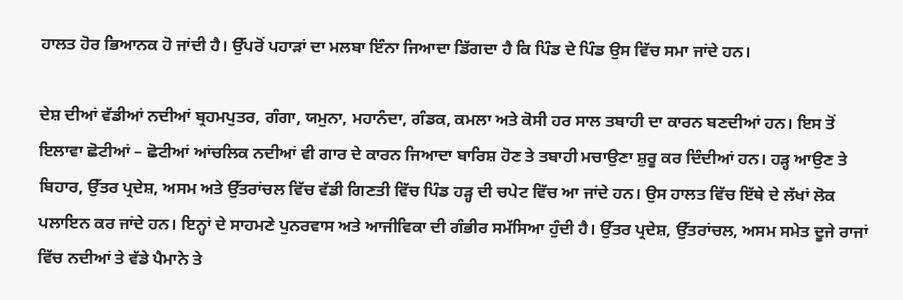ਹਾਲਤ ਹੋਰ ਭਿਆਨਕ ਹੋ ਜਾਂਦੀ ਹੈ। ਉੱਪਰੋਂ ਪਹਾੜਾਂ ਦਾ ਮਲਬਾ ਇੰਨਾ ਜਿਆਦਾ ਡਿੱਗਦਾ ਹੈ ਕਿ ਪਿੰਡ ਦੇ ਪਿੰਡ ਉਸ ਵਿੱਚ ਸਮਾ ਜਾਂਦੇ ਹਨ।

ਦੇਸ਼ ਦੀਆਂ ਵੱਡੀਆਂ ਨਦੀਆਂ ਬ੍ਰਹਮਪੁਤਰ, ਗੰਗਾ, ਯਮੁਨਾ, ਮਹਾਨੰਦਾ, ਗੰਡਕ, ਕਮਲਾ ਅਤੇ ਕੋਸੀ ਹਰ ਸਾਲ ਤਬਾਹੀ ਦਾ ਕਾਰਨ ਬਣਦੀਆਂ ਹਨ। ਇਸ ਤੋਂ ਇਲਾਵਾ ਛੋਟੀਆਂ – ਛੋਟੀਆਂ ਆਂਚਲਿਕ ਨਦੀਆਂ ਵੀ ਗਾਰ ਦੇ ਕਾਰਨ ਜਿਆਦਾ ਬਾਰਿਸ਼ ਹੋਣ ਤੇ ਤਬਾਹੀ ਮਚਾਉਣਾ ਸ਼ੁਰੂ ਕਰ ਦਿੰਦੀਆਂ ਹਨ। ਹੜ੍ਹ ਆਉਣ ਤੇ ਬਿਹਾਰ, ਉੱਤਰ ਪ੍ਰਦੇਸ਼, ਅਸਮ ਅਤੇ ਉੱਤਰਾਂਚਲ ਵਿੱਚ ਵੱਡੀ ਗਿਣਤੀ ਵਿੱਚ ਪਿੰਡ ਹੜ੍ਹ ਦੀ ਚਪੇਟ ਵਿੱਚ ਆ ਜਾਂਦੇ ਹਨ। ਉਸ ਹਾਲਤ ਵਿੱਚ ਇੱਥੇ ਦੇ ਲੱਖਾਂ ਲੋਕ ਪਲਾਇਨ ਕਰ ਜਾਂਦੇ ਹਨ। ਇਨ੍ਹਾਂ ਦੇ ਸਾਹਮਣੇ ਪੁਨਰਵਾਸ ਅਤੇ ਆਜੀਵਿਕਾ ਦੀ ਗੰਭੀਰ ਸਮੱਸਿਆ ਹੁੰਦੀ ਹੈ। ਉੱਤਰ ਪ੍ਰਦੇਸ਼, ਉੱਤਰਾਂਚਲ, ਅਸਮ ਸਮੇਤ ਦੂਜੇ ਰਾਜਾਂ ਵਿੱਚ ਨਦੀਆਂ ਤੇ ਵੱਡੇ ਪੈਮਾਨੇ ਤੇ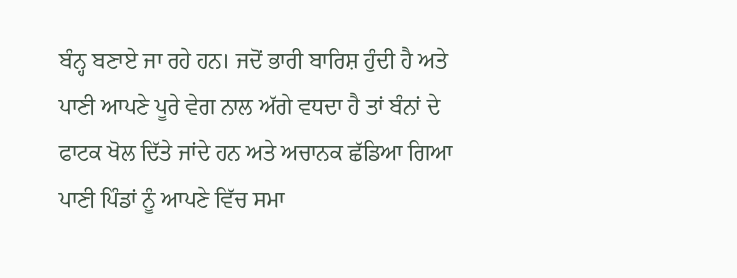ਬੰਨ੍ਹ ਬਣਾਏ ਜਾ ਰਹੇ ਹਨ। ਜਦੋਂ ਭਾਰੀ ਬਾਰਿਸ਼ ਹੁੰਦੀ ਹੈ ਅਤੇ ਪਾਣੀ ਆਪਣੇ ਪੂਰੇ ਵੇਗ ਨਾਲ ਅੱਗੇ ਵਧਦਾ ਹੈ ਤਾਂ ਬੰਨਾਂ ਦੇ ਫਾਟਕ ਖੋਲ ਦਿੱਤੇ ਜਾਂਦੇ ਹਨ ਅਤੇ ਅਚਾਨਕ ਛੱਡਿਆ ਗਿਆ ਪਾਣੀ ਪਿੰਡਾਂ ਨੂੰ ਆਪਣੇ ਵਿੱਚ ਸਮਾ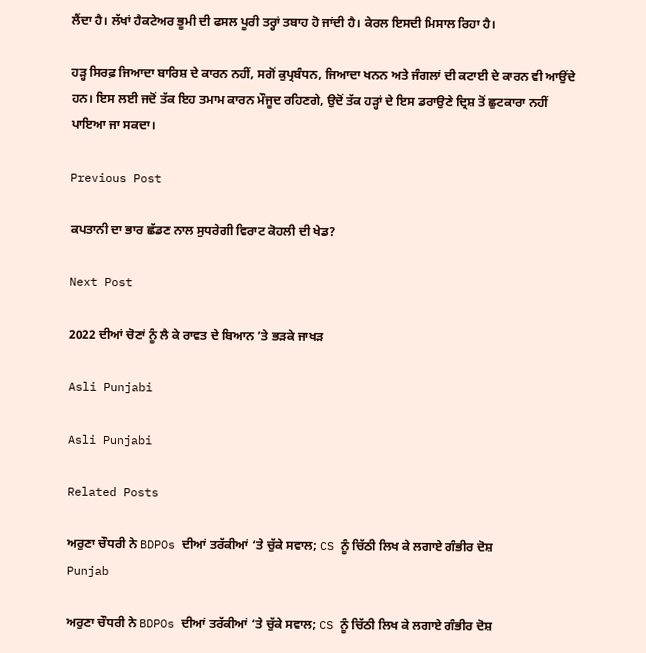ਲੈਂਦਾ ਹੈ। ਲੱਖਾਂ ਹੈਕਟੇਅਰ ਭੂਮੀ ਦੀ ਫਸਲ ਪੂਰੀ ਤਰ੍ਹਾਂ ਤਬਾਹ ਹੋ ਜਾਂਦੀ ਹੈ। ਕੇਰਲ ਇਸਦੀ ਮਿਸਾਲ ਰਿਹਾ ਹੈ।

ਹੜ੍ਹ ਸਿਰਫ਼ ਜਿਆਦਾ ਬਾਰਿਸ਼ ਦੇ ਕਾਰਨ ਨਹੀਂ, ਸਗੋਂ ਕੁਪ੍ਰਬੰਧਨ, ਜਿਆਦਾ ਖਨਨ ਅਤੇ ਜੰਗਲਾਂ ਦੀ ਕਟਾਈ ਦੇ ਕਾਰਨ ਵੀ ਆਉਂਦੇ ਹਨ। ਇਸ ਲਈ ਜਦੋਂ ਤੱਕ ਇਹ ਤਮਾਮ ਕਾਰਨ ਮੌਜੂਦ ਰਹਿਣਗੇ, ਉਦੋਂ ਤੱਕ ਹੜ੍ਹਾਂ ਦੇ ਇਸ ਡਰਾਉਣੇ ਦ੍ਰਿਸ਼ ਤੋਂ ਛੁਟਕਾਰਾ ਨਹੀਂ ਪਾਇਆ ਜਾ ਸਕਦਾ।

Previous Post

ਕਪਤਾਨੀ ਦਾ ਭਾਰ ਛੱਡਣ ਨਾਲ ਸੁਧਰੇਗੀ ਵਿਰਾਟ ਕੋਹਲੀ ਦੀ ਖੇਡ?

Next Post

2022 ਦੀਆਂ ਚੋਣਾਂ ਨੂੰ ਲੈ ਕੇ ਰਾਵਤ ਦੇ ਬਿਆਨ ’ਤੇ ਭੜਕੇ ਜਾਖੜ

Asli Punjabi

Asli Punjabi

Related Posts

ਅਰੁਣਾ ਚੌਧਰੀ ਨੇ BDPOs ਦੀਆਂ ਤਰੱਕੀਆਂ ‘ਤੇ ਚੁੱਕੇ ਸਵਾਲ; CS ਨੂੰ ਚਿੱਠੀ ਲਿਖ ਕੇ ਲਗਾਏ ਗੰਭੀਰ ਦੋਸ਼
Punjab

ਅਰੁਣਾ ਚੌਧਰੀ ਨੇ BDPOs ਦੀਆਂ ਤਰੱਕੀਆਂ ‘ਤੇ ਚੁੱਕੇ ਸਵਾਲ; CS ਨੂੰ ਚਿੱਠੀ ਲਿਖ ਕੇ ਲਗਾਏ ਗੰਭੀਰ ਦੋਸ਼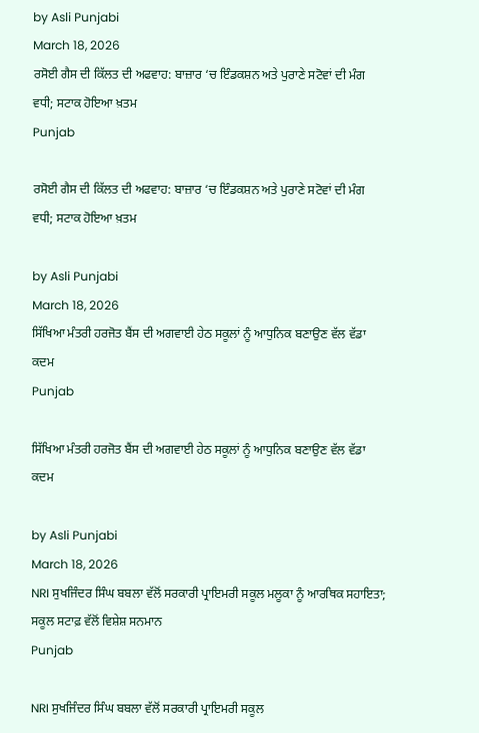by Asli Punjabi
March 18, 2026
ਰਸੋਈ ਗੈਸ ਦੀ ਕਿੱਲਤ ਦੀ ਅਫਵਾਹ: ਬਾਜ਼ਾਰ ‘ਚ ਇੰਡਕਸ਼ਨ ਅਤੇ ਪੁਰਾਣੇ ਸਟੋਵਾਂ ਦੀ ਮੰਗ ਵਧੀ; ਸਟਾਕ ਹੋਇਆ ਖ਼ਤਮ
Punjab

ਰਸੋਈ ਗੈਸ ਦੀ ਕਿੱਲਤ ਦੀ ਅਫਵਾਹ: ਬਾਜ਼ਾਰ ‘ਚ ਇੰਡਕਸ਼ਨ ਅਤੇ ਪੁਰਾਣੇ ਸਟੋਵਾਂ ਦੀ ਮੰਗ ਵਧੀ; ਸਟਾਕ ਹੋਇਆ ਖ਼ਤਮ

by Asli Punjabi
March 18, 2026
ਸਿੱਖਿਆ ਮੰਤਰੀ ਹਰਜੋਤ ਬੈਂਸ ਦੀ ਅਗਵਾਈ ਹੇਠ ਸਕੂਲਾਂ ਨੂੰ ਆਧੁਨਿਕ ਬਣਾਉਣ ਵੱਲ ਵੱਡਾ ਕਦਮ
Punjab

ਸਿੱਖਿਆ ਮੰਤਰੀ ਹਰਜੋਤ ਬੈਂਸ ਦੀ ਅਗਵਾਈ ਹੇਠ ਸਕੂਲਾਂ ਨੂੰ ਆਧੁਨਿਕ ਬਣਾਉਣ ਵੱਲ ਵੱਡਾ ਕਦਮ

by Asli Punjabi
March 18, 2026
NRI ਸੁਖਜਿੰਦਰ ਸਿੰਘ ਬਬਲਾ ਵੱਲੋਂ ਸਰਕਾਰੀ ਪ੍ਰਾਇਮਰੀ ਸਕੂਲ ਮਲੂਕਾ ਨੂੰ ਆਰਥਿਕ ਸਹਾਇਤਾ; ਸਕੂਲ ਸਟਾਫ਼ ਵੱਲੋਂ ਵਿਸ਼ੇਸ਼ ਸਨਮਾਨ
Punjab

NRI ਸੁਖਜਿੰਦਰ ਸਿੰਘ ਬਬਲਾ ਵੱਲੋਂ ਸਰਕਾਰੀ ਪ੍ਰਾਇਮਰੀ ਸਕੂਲ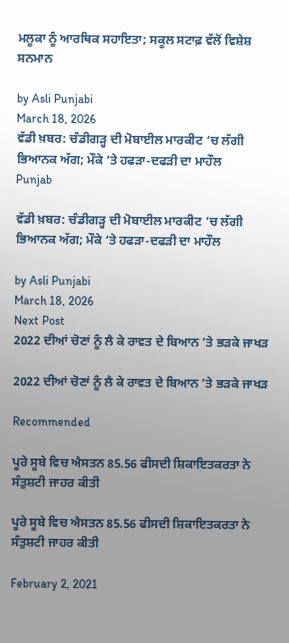ਮਲੂਕਾ ਨੂੰ ਆਰਥਿਕ ਸਹਾਇਤਾ; ਸਕੂਲ ਸਟਾਫ਼ ਵੱਲੋਂ ਵਿਸ਼ੇਸ਼ ਸਨਮਾਨ

by Asli Punjabi
March 18, 2026
ਵੱਡੀ ਖ਼ਬਰ: ਚੰਡੀਗੜ੍ਹ ਦੀ ਮੋਬਾਈਲ ਮਾਰਕੀਟ ‘ਚ ਲੱਗੀ ਭਿਆਨਕ ਅੱਗ; ਮੌਕੇ ‘ਤੇ ਹਫੜਾ-ਦਫੜੀ ਦਾ ਮਾਹੌਲ
Punjab

ਵੱਡੀ ਖ਼ਬਰ: ਚੰਡੀਗੜ੍ਹ ਦੀ ਮੋਬਾਈਲ ਮਾਰਕੀਟ ‘ਚ ਲੱਗੀ ਭਿਆਨਕ ਅੱਗ; ਮੌਕੇ ‘ਤੇ ਹਫੜਾ-ਦਫੜੀ ਦਾ ਮਾਹੌਲ

by Asli Punjabi
March 18, 2026
Next Post
2022 ਦੀਆਂ ਚੋਣਾਂ ਨੂੰ ਲੈ ਕੇ ਰਾਵਤ ਦੇ ਬਿਆਨ ’ਤੇ ਭੜਕੇ ਜਾਖੜ

2022 ਦੀਆਂ ਚੋਣਾਂ ਨੂੰ ਲੈ ਕੇ ਰਾਵਤ ਦੇ ਬਿਆਨ ’ਤੇ ਭੜਕੇ ਜਾਖੜ

Recommended

ਪੂਰੇ ਸੂਬੇ ਵਿਚ ਐਸਤਨ 85.56 ਫੀਸਦੀ ਸ਼ਿਕਾਇਤਕਰਤਾ ਨੇ ਸੰਤੁਸ਼ਟੀ ਜਾਹਰ ਕੀਤੀ

ਪੂਰੇ ਸੂਬੇ ਵਿਚ ਐਸਤਨ 85.56 ਫੀਸਦੀ ਸ਼ਿਕਾਇਤਕਰਤਾ ਨੇ ਸੰਤੁਸ਼ਟੀ ਜਾਹਰ ਕੀਤੀ

February 2, 2021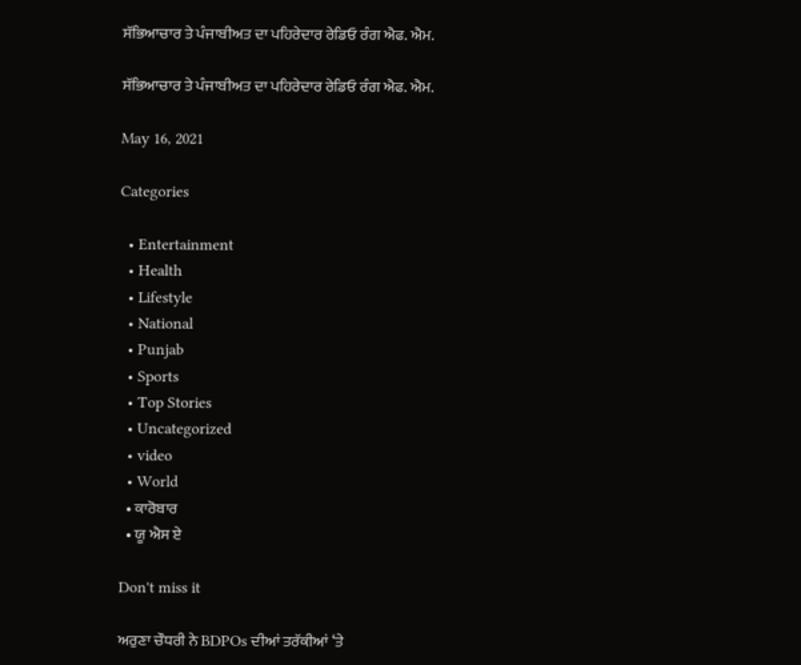ਸੱਭਿਆਚਾਰ ਤੇ ਪੰਜਾਬੀਅਤ ਦਾ ਪਹਿਰੇਦਾਰ ਰੇਡਿਓ ਰੰਗ ਐਫ. ਐਮ.

ਸੱਭਿਆਚਾਰ ਤੇ ਪੰਜਾਬੀਅਤ ਦਾ ਪਹਿਰੇਦਾਰ ਰੇਡਿਓ ਰੰਗ ਐਫ. ਐਮ.

May 16, 2021

Categories

  • Entertainment
  • Health
  • Lifestyle
  • National
  • Punjab
  • Sports
  • Top Stories
  • Uncategorized
  • video
  • World
  • ਕਾਰੋਬਾਰ
  • ਯੂ ਐਸ ਏ

Don't miss it

ਅਰੁਣਾ ਚੌਧਰੀ ਨੇ BDPOs ਦੀਆਂ ਤਰੱਕੀਆਂ ‘ਤੇ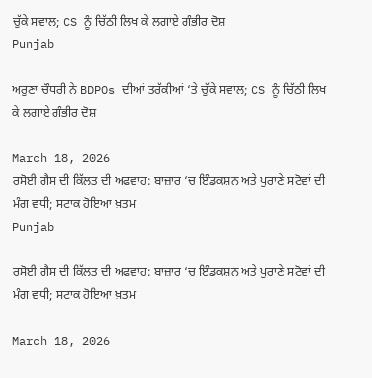ਚੁੱਕੇ ਸਵਾਲ; CS ਨੂੰ ਚਿੱਠੀ ਲਿਖ ਕੇ ਲਗਾਏ ਗੰਭੀਰ ਦੋਸ਼
Punjab

ਅਰੁਣਾ ਚੌਧਰੀ ਨੇ BDPOs ਦੀਆਂ ਤਰੱਕੀਆਂ ‘ਤੇ ਚੁੱਕੇ ਸਵਾਲ; CS ਨੂੰ ਚਿੱਠੀ ਲਿਖ ਕੇ ਲਗਾਏ ਗੰਭੀਰ ਦੋਸ਼

March 18, 2026
ਰਸੋਈ ਗੈਸ ਦੀ ਕਿੱਲਤ ਦੀ ਅਫਵਾਹ: ਬਾਜ਼ਾਰ ‘ਚ ਇੰਡਕਸ਼ਨ ਅਤੇ ਪੁਰਾਣੇ ਸਟੋਵਾਂ ਦੀ ਮੰਗ ਵਧੀ; ਸਟਾਕ ਹੋਇਆ ਖ਼ਤਮ
Punjab

ਰਸੋਈ ਗੈਸ ਦੀ ਕਿੱਲਤ ਦੀ ਅਫਵਾਹ: ਬਾਜ਼ਾਰ ‘ਚ ਇੰਡਕਸ਼ਨ ਅਤੇ ਪੁਰਾਣੇ ਸਟੋਵਾਂ ਦੀ ਮੰਗ ਵਧੀ; ਸਟਾਕ ਹੋਇਆ ਖ਼ਤਮ

March 18, 2026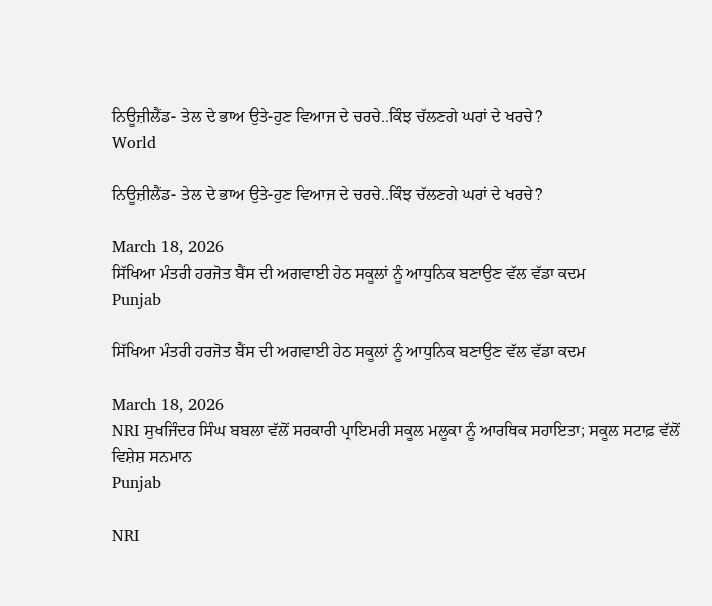ਨਿਊਜ਼ੀਲੈਂਡ- ਤੇਲ ਦੇ ਭਾਅ ਉਤੇ-ਹੁਣ ਵਿਆਜ ਦੇ ਚਰਚੇ..ਕਿੰਝ ਚੱਲਣਗੇ ਘਰਾਂ ਦੇ ਖਰਚੇ?
World

ਨਿਊਜ਼ੀਲੈਂਡ- ਤੇਲ ਦੇ ਭਾਅ ਉਤੇ-ਹੁਣ ਵਿਆਜ ਦੇ ਚਰਚੇ..ਕਿੰਝ ਚੱਲਣਗੇ ਘਰਾਂ ਦੇ ਖਰਚੇ?

March 18, 2026
ਸਿੱਖਿਆ ਮੰਤਰੀ ਹਰਜੋਤ ਬੈਂਸ ਦੀ ਅਗਵਾਈ ਹੇਠ ਸਕੂਲਾਂ ਨੂੰ ਆਧੁਨਿਕ ਬਣਾਉਣ ਵੱਲ ਵੱਡਾ ਕਦਮ
Punjab

ਸਿੱਖਿਆ ਮੰਤਰੀ ਹਰਜੋਤ ਬੈਂਸ ਦੀ ਅਗਵਾਈ ਹੇਠ ਸਕੂਲਾਂ ਨੂੰ ਆਧੁਨਿਕ ਬਣਾਉਣ ਵੱਲ ਵੱਡਾ ਕਦਮ

March 18, 2026
NRI ਸੁਖਜਿੰਦਰ ਸਿੰਘ ਬਬਲਾ ਵੱਲੋਂ ਸਰਕਾਰੀ ਪ੍ਰਾਇਮਰੀ ਸਕੂਲ ਮਲੂਕਾ ਨੂੰ ਆਰਥਿਕ ਸਹਾਇਤਾ; ਸਕੂਲ ਸਟਾਫ਼ ਵੱਲੋਂ ਵਿਸ਼ੇਸ਼ ਸਨਮਾਨ
Punjab

NRI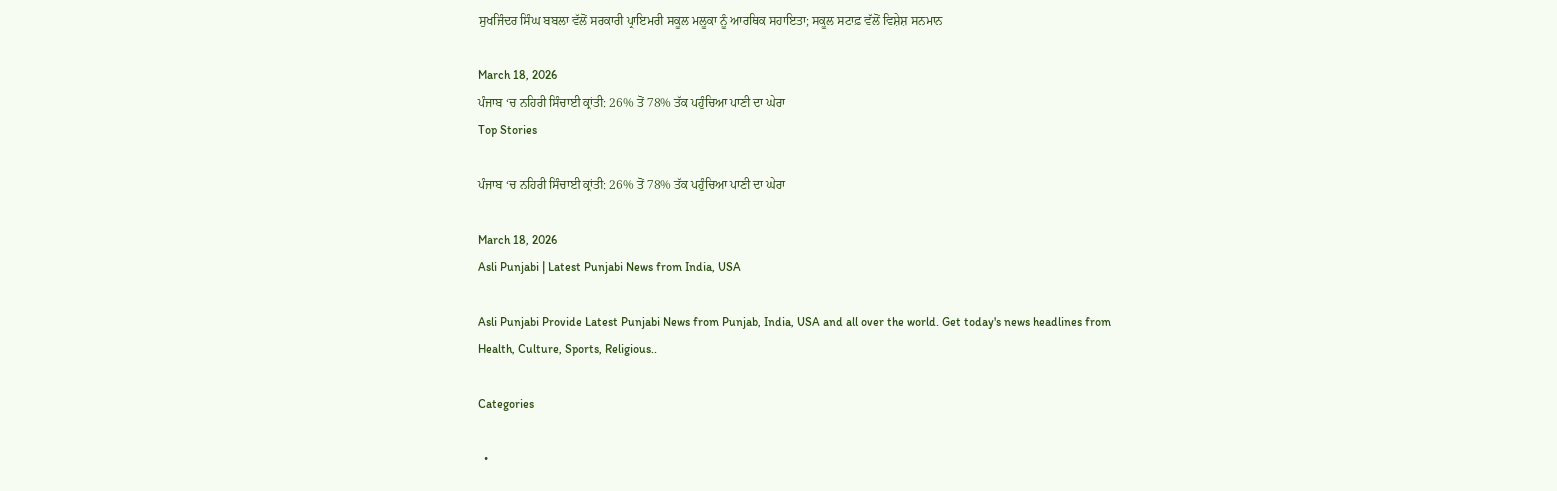ਸੁਖਜਿੰਦਰ ਸਿੰਘ ਬਬਲਾ ਵੱਲੋਂ ਸਰਕਾਰੀ ਪ੍ਰਾਇਮਰੀ ਸਕੂਲ ਮਲੂਕਾ ਨੂੰ ਆਰਥਿਕ ਸਹਾਇਤਾ; ਸਕੂਲ ਸਟਾਫ਼ ਵੱਲੋਂ ਵਿਸ਼ੇਸ਼ ਸਨਮਾਨ

March 18, 2026
ਪੰਜਾਬ ‘ਚ ਨਹਿਰੀ ਸਿੰਚਾਈ ਕ੍ਰਾਂਤੀ: 26% ਤੋਂ 78% ਤੱਕ ਪਹੁੰਚਿਆ ਪਾਣੀ ਦਾ ਘੇਰਾ
Top Stories

ਪੰਜਾਬ ‘ਚ ਨਹਿਰੀ ਸਿੰਚਾਈ ਕ੍ਰਾਂਤੀ: 26% ਤੋਂ 78% ਤੱਕ ਪਹੁੰਚਿਆ ਪਾਣੀ ਦਾ ਘੇਰਾ

March 18, 2026
Asli Punjabi | Latest Punjabi News from India, USA

Asli Punjabi Provide Latest Punjabi News from Punjab, India, USA and all over the world. Get today's news headlines from Health, Culture, Sports, Religious..

Categories

  •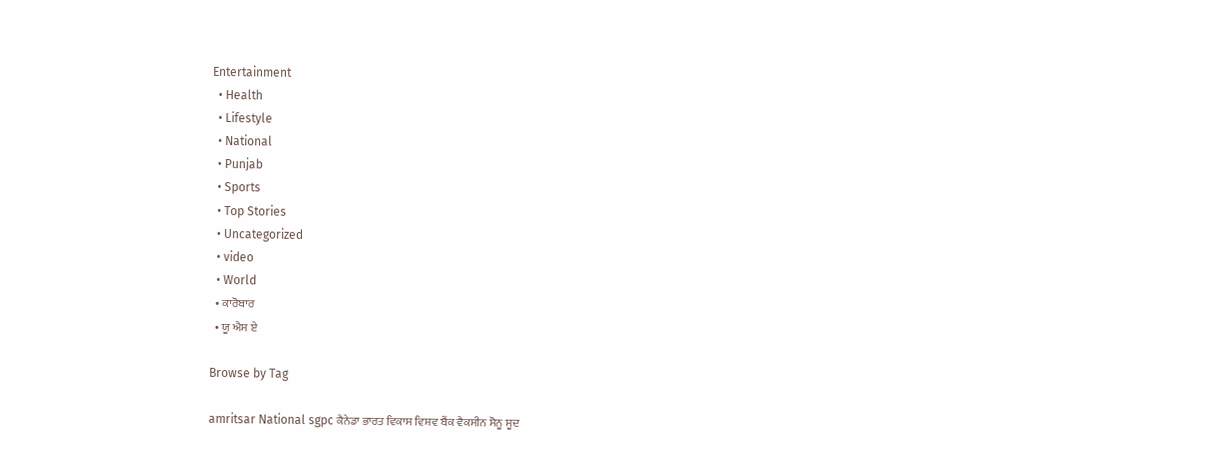Entertainment
  • Health
  • Lifestyle
  • National
  • Punjab
  • Sports
  • Top Stories
  • Uncategorized
  • video
  • World
  • ਕਾਰੋਬਾਰ
  • ਯੂ ਐਸ ਏ

Browse by Tag

amritsar National sgpc ਕੈਨੇਡਾ ਭਾਰਤ ਵਿਕਾਸ ਵਿਸ਼ਵ ਬੈਂਕ ਵੈਕਸੀਨ ਸੋਨੂ ਸੂਦ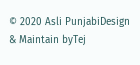© 2020 Asli PunjabiDesign & Maintain byTej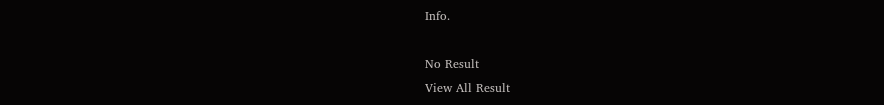Info.

No Result
View All Result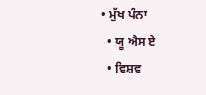• ਮੁੱਖ ਪੰਨਾ
  • ਯੂ ਐਸ ਏ
  • ਵਿਸ਼ਵ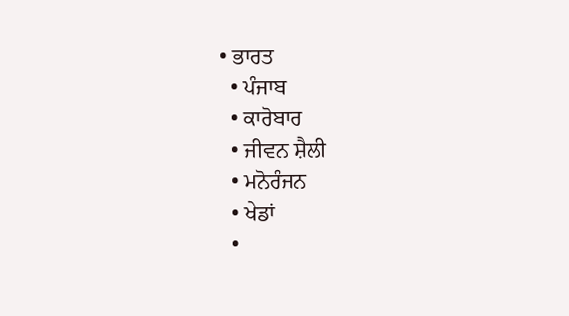• ਭਾਰਤ
  • ਪੰਜਾਬ
  • ਕਾਰੋਬਾਰ
  • ਜੀਵਨ ਸ਼ੈਲੀ
  • ਮਨੋਰੰਜਨ
  • ਖੇਡਾਂ
  •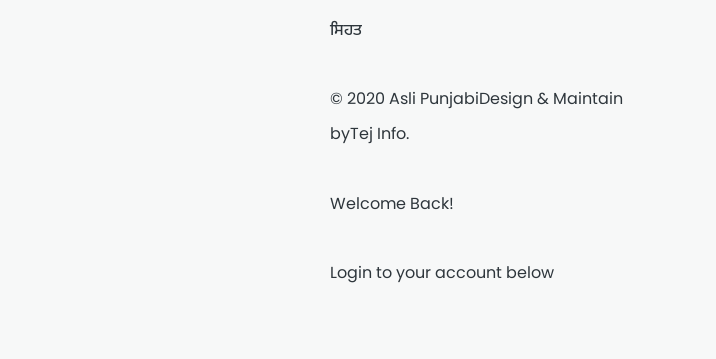ਸਿਹਤ

© 2020 Asli PunjabiDesign & Maintain byTej Info.

Welcome Back!

Login to your account below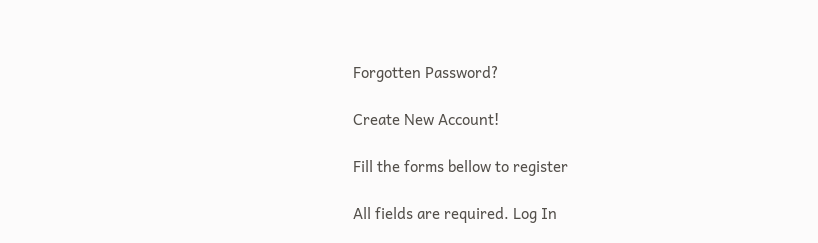Forgotten Password?

Create New Account!

Fill the forms bellow to register

All fields are required. Log In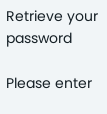Retrieve your password

Please enter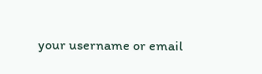your username or email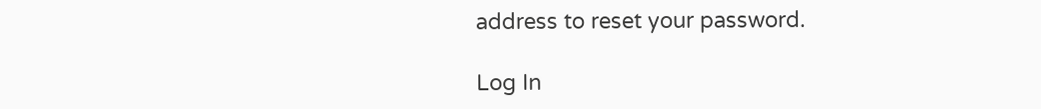address to reset your password.

Log In